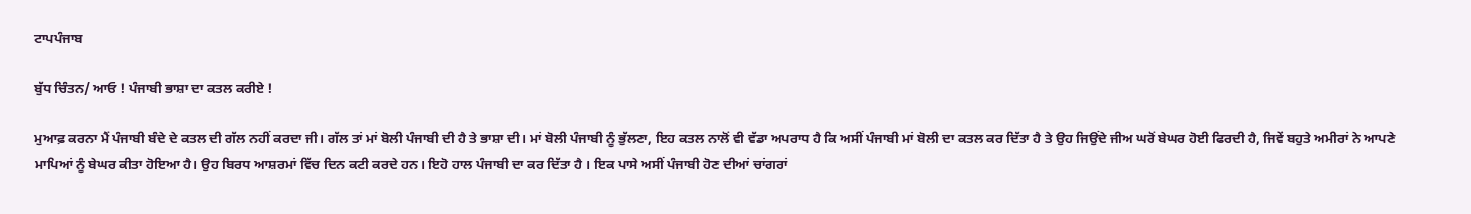ਟਾਪਪੰਜਾਬ

ਬੁੱਧ ਚਿੰਤਨ/ ਆਓ ! ਪੰਜਾਬੀ ਭਾਸ਼ਾ ਦਾ ਕਤਲ ਕਰੀਏ !

ਮੁਆਫ਼ ਕਰਨਾ ਮੈਂ ਪੰਜਾਬੀ ਬੰਦੇ ਦੇ ਕਤਲ ਦੀ ਗੱਲ ਨਹੀਂ ਕਰਦਾ ਜੀ। ਗੱਲ ਤਾਂ ਮਾਂ ਬੋਲੀ ਪੰਜਾਬੀ ਦੀ ਹੈ ਤੇ ਭਾਸ਼ਾ ਦੀ। ਮਾਂ ਬੋਲੀ ਪੰਜਾਬੀ ਨੂੰ ਭੁੱਲਣਾ, ਇਹ ਕਤਲ ਨਾਲੋਂ ਵੀ ਵੱਡਾ ਅਪਰਾਧ ਹੈ ਕਿ ਅਸੀਂ ਪੰਜਾਬੀ ਮਾਂ ਬੋਲੀ ਦਾ ਕਤਲ ਕਰ ਦਿੱਤਾ ਹੈ ਤੇ ਉਹ ਜਿਉਂਦੇ ਜੀਅ ਘਰੋਂ ਬੇਘਰ ਹੋਈ ਫਿਰਦੀ ਹੈ, ਜਿਵੇਂ ਬਹੁਤੇ ਅਮੀਰਾਂ ਨੇ ਆਪਣੇ ਮਾਪਿਆਂ ਨੂੰ ਬੇਘਰ ਕੀਤਾ ਹੋਇਆ ਹੈ। ਉਹ ਬਿਰਧ ਆਸ਼ਰਮਾਂ ਵਿੱਚ ਦਿਨ ਕਟੀ ਕਰਦੇ ਹਨ। ਇਹੋ ਹਾਲ ਪੰਜਾਬੀ ਦਾ ਕਰ ਦਿੱਤਾ ਹੈ । ਇਕ ਪਾਸੇ ਅਸੀਂ ਪੰਜਾਬੀ ਹੋਣ ਦੀਆਂ ਚਾਂਗਰਾਂ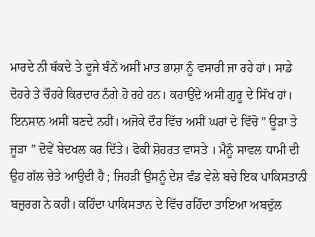ਮਾਰਦੇ ਨੀ ਥੱਕਦੇ ਤੇ ਦੂਜੇ ਬੰਨੇਂ ਅਸੀਂ ਮਾਤ ਭਾਸ਼ਾ ਨੂੰ ਵਸਾਰੀ ਜਾ ਰਹੇ ਹਾਂ। ਸਾਡੇ ਦੋਹਰੇ ਤੇ ਚੌਹਰੇ ਕਿਰਦਾਰ ਨੰਗੇ ਹੋ ਰਹੇ ਹਨ। ਕਹਾਉਂਦੇ ਅਸੀਂ ਗੁਰੂ ਦੇ ਸਿੱਖ ਹਾਂ। ਇਨਸਾਨ ਅਸੀਂ ਬਣਦੇ ਨਹੀਂ। ਅਜੋਕੇ ਦੌਰ ਵਿੱਚ ਅਸੀਂ ਘਰਾਂ ਦੇ ਵਿੱਚੋ ” ਊੜਾ ਤੇ ਜੂੜਾ ” ਦੋਵੇਂ ਬੇਦਖਲ ਕਰ ਦਿੱਤੇ। ਫੋਕੀ ਸ਼ੋਹਰਤ ਵਾਸਤੇ । ਮੈਨੂੰ ਸਾਵਲ ਧਾਮੀ ਦੀ ਉਹ ਗੱਲ ਚੇਤੇ ਆਉਦੀ ਹੈ ; ਜਿਹੜੀ ਉਸਨੂੰ ਦੇਸ਼ ਵੰਡ ਵੇਲੇ ਬਚੇ ਇਕ ਪਾਕਿਸਤਾਨੀ ਬਜ਼ੁਰਗ ਨੇ ਕਹੀ। ਕਹਿੰਦਾ ਪਾਕਿਸਤਾਨ ਦੇ ਵਿੱਚ ਰਹਿੰਦਾ ਤਾਇਆ ਅਬਦੁੱਲ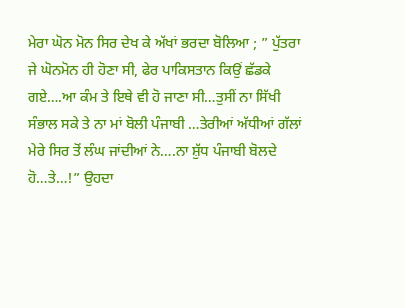ਮੇਰਾ ਘੋਨ ਮੋਨ ਸਿਰ ਦੇਖ ਕੇ ਅੱਖਾਂ ਭਰਦਾ ਬੋਲਿਆ ; ” ਪੁੱਤਰਾ ਜੇ ਘੋਨਮੋਨ ਹੀ ਹੋਣਾ ਸੀ, ਫੇਰ ਪਾਕਿਸਤਾਨ ਕਿਉਂ ਛੱਡਕੇ ਗਏ….ਆ ਕੰਮ ਤੇ ਇਥੇ ਵੀ ਹੋ ਜਾਣਾ ਸੀ…ਤੁਸੀਂ ਨਾ ਸਿੱਖੀ ਸੰਭਾਲ ਸਕੇ ਤੇ ਨਾ ਮਾਂ ਬੋਲੀ ਪੰਜਾਬੀ …ਤੇਰੀਆਂ ਅੱਧੀਆਂ ਗੱਲਾਂ ਮੇਰੇ ਸਿਰ ਤੋਂ ਲੰਘ ਜਾਂਦੀਆਂ ਨੇ….ਨਾ ਸ਼ੁੱਧ ਪੰਜਾਬੀ ਬੋਲਦੇ ਹੋ…ਤੇ…!” ਉਹਦਾ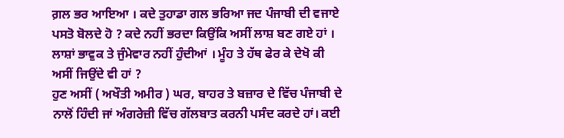ਗ਼ਲ ਭਰ ਆਇਆ । ਕਦੇ ਤੁਹਾਡਾ ਗਲ ਭਰਿਆ ਜਦ ਪੰਜਾਬੀ ਦੀ ਵਜਾਏ ਪਸਤੋ ਬੋਲਦੇ ਹੋ ? ਕਦੇ ਨਹੀਂ ਭਰਦਾ ਕਿਉਂਕਿ ਅਸੀਂ ਲਾਸ਼ ਬਣ ਗਏ ਹਾਂ । ਲਾਸ਼ਾਂ ਭਾਵੁਕ ਤੇ ਜੁੰਮੇਵਾਰ ਨਹੀਂ ਹੁੰਦੀਆਂ । ਮੂੰਹ ਤੇ ਹੱਥ ਫੇਰ ਕੇ ਦੇਖੋ ਕੀ ਅਸੀਂ ਜਿਉਂਦੇ ਵੀ ਹਾਂ ?
ਹੁਣ ਅਸੀਂ ( ਅਖੌਤੀ ਅਮੀਰ ) ਘਰ, ਬਾਹਰ ਤੇ ਬਜ਼ਾਰ ਦੇ ਵਿੱਚ ਪੰਜਾਬੀ ਦੇ ਨਾਲੋਂ ਹਿੰਦੀ ਜਾਂ ਅੰਗਰੇਜ਼ੀ ਵਿੱਚ ਗੱਲਬਾਤ ਕਰਨੀ ਪਸੰਦ ਕਰਦੇ ਹਾਂ। ਕਈ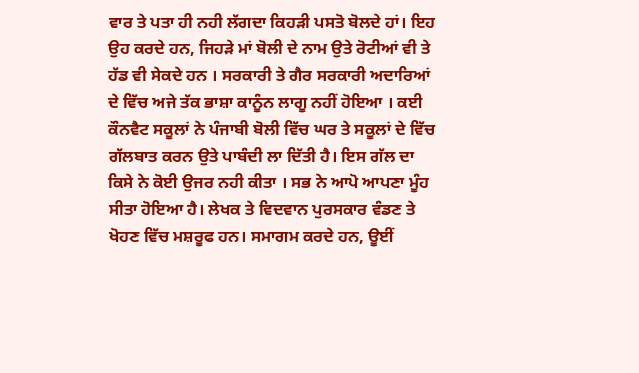ਵਾਰ ਤੇ ਪਤਾ ਹੀ ਨਹੀ ਲੱਗਦਾ ਕਿਹੜੀ ਪਸਤੋ ਬੋਲਦੇ ਹਾਂ। ਇਹ ਉਹ ਕਰਦੇ ਹਨ, ਜਿਹੜੇ ਮਾਂ ਬੋਲੀ ਦੇ ਨਾਮ ਉਤੇ ਰੋਟੀਆਂ ਵੀ ਤੇ ਹੱਡ ਵੀ ਸੇਕਦੇ ਹਨ । ਸਰਕਾਰੀ ਤੇ ਗੈਰ ਸਰਕਾਰੀ ਅਦਾਰਿਆਂ ਦੇ ਵਿੱਚ ਅਜੇ ਤੱਕ ਭਾਸ਼ਾ ਕਾਨੂੰਨ ਲਾਗੂ ਨਹੀਂ ਹੋਇਆ । ਕਈ ਕੌਨਵੈਟ ਸਕੂਲਾਂ ਨੇ ਪੰਜਾਬੀ ਬੋਲੀ ਵਿੱਚ ਘਰ ਤੇ ਸਕੂਲਾਂ ਦੇ ਵਿੱਚ ਗੱਲਬਾਤ ਕਰਨ ਉਤੇ ਪਾਬੰਦੀ ਲਾ ਦਿੱਤੀ ਹੈ। ਇਸ ਗੱਲ ਦਾ ਕਿਸੇ ਨੇ ਕੋਈ ਉਜਰ ਨਹੀ ਕੀਤਾ । ਸਭ ਨੇ ਆਪੋ ਆਪਣਾ ਮੂੰਹ ਸੀਤਾ ਹੋਇਆ ਹੈ। ਲੇਖਕ ਤੇ ਵਿਦਵਾਨ ਪੁਰਸਕਾਰ ਵੰਡਣ ਤੇ ਖੋਹਣ ਵਿੱਚ ਮਸ਼ਰੂਫ ਹਨ। ਸਮਾਗਮ ਕਰਦੇ ਹਨ, ਊਈਂ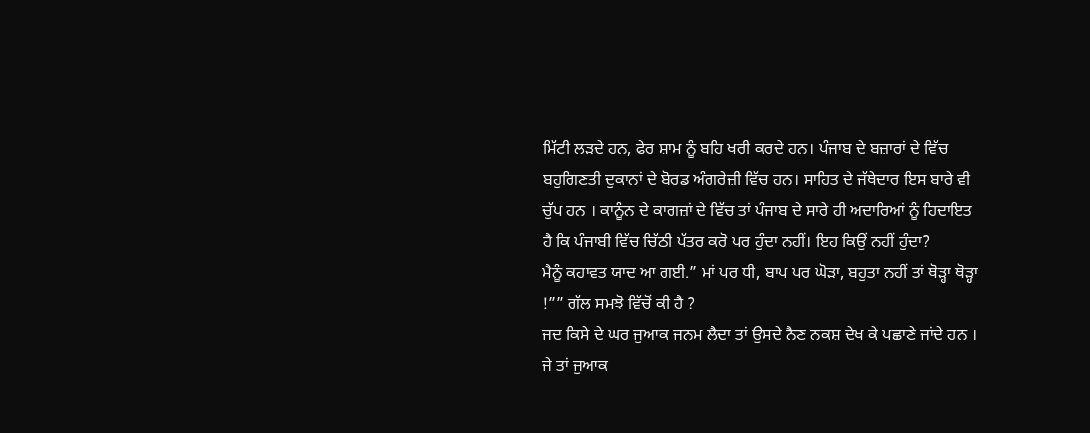ਮਿੱਟੀ ਲੜਦੇ ਹਨ, ਫੇਰ ਸ਼ਾਮ ਨੂੰ ਬਹਿ ਖਰੀ ਕਰਦੇ ਹਨ। ਪੰਜਾਬ ਦੇ ਬਜ਼ਾਰਾਂ ਦੇ ਵਿੱਚ ਬਹੁਗਿਣਤੀ ਦੁਕਾਨਾਂ ਦੇ ਬੋਰਡ ਅੰਗਰੇਜ਼ੀ ਵਿੱਚ ਹਨ। ਸਾਹਿਤ ਦੇ ਜੱਥੇਦਾਰ ਇਸ ਬਾਰੇ ਵੀ ਚੁੱਪ ਹਨ । ਕਾਨੂੰਨ ਦੇ ਕਾਗਜ਼ਾਂ ਦੇ ਵਿੱਚ ਤਾਂ ਪੰਜਾਬ ਦੇ ਸਾਰੇ ਹੀ ਅਦਾਰਿਆਂ ਨੂੰ ਹਿਦਾਇਤ ਹੈ ਕਿ ਪੰਜਾਬੀ ਵਿੱਚ ਚਿੱਠੀ ਪੱਤਰ ਕਰੋ ਪਰ ਹੁੰਦਾ ਨਹੀਂ। ਇਹ ਕਿਉਂ ਨਹੀਂ ਹੁੰਦਾ?
ਮੈਨੂੰ ਕਹਾਵਤ ਯਾਦ ਆ ਗਈ.” ਮਾਂ ਪਰ ਧੀ, ਬਾਪ ਪਰ ਘੋੜਾ, ਬਹੁਤਾ ਨਹੀਂ ਤਾਂ ਥੋੜ੍ਹਾ ਥੋੜ੍ਹਾ !”” ਗੱਲ ਸਮਝੋ ਵਿੱਚੋਂ ਕੀ ਹੈ ?
ਜਦ ਕਿਸੇ ਦੇ ਘਰ ਜੁਆਕ ਜਨਮ ਲੈਦਾ ਤਾਂ ਉਸਦੇ ਨੈਣ ਨਕਸ਼ ਦੇਖ ਕੇ ਪਛਾਣੇ ਜਾਂਦੇ ਹਨ । ਜੇ ਤਾਂ ਜੁਆਕ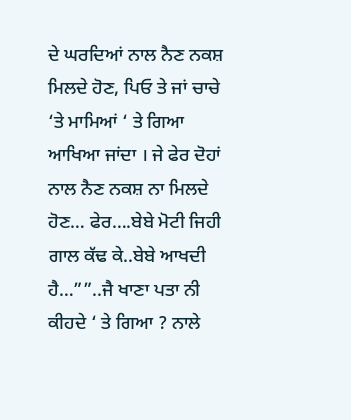ਦੇ ਘਰਦਿਆਂ ਨਾਲ ਨੈਣ ਨਕਸ਼ ਮਿਲਦੇ ਹੋਣ, ਪਿਓ ਤੇ ਜਾਂ ਚਾਚੇ ‘ਤੇ ਮਾਮਿਆਂ ‘ ਤੇ ਗਿਆ ਆਖਿਆ ਜਾਂਦਾ । ਜੇ ਫੇਰ ਦੋਹਾਂ ਨਾਲ ਨੈਣ ਨਕਸ਼ ਨਾ ਮਿਲਦੇ ਹੋਣ… ਫੇਰ….ਬੇਬੇ ਮੋਟੀ ਜਿਹੀ ਗਾਲ ਕੱਢ ਕੇ..ਬੇਬੇ ਆਖਦੀ ਹੈ…””..ਜੈ ਖਾਣਾ ਪਤਾ ਨੀ ਕੀਹਦੇ ‘ ਤੇ ਗਿਆ ? ਨਾਲੇ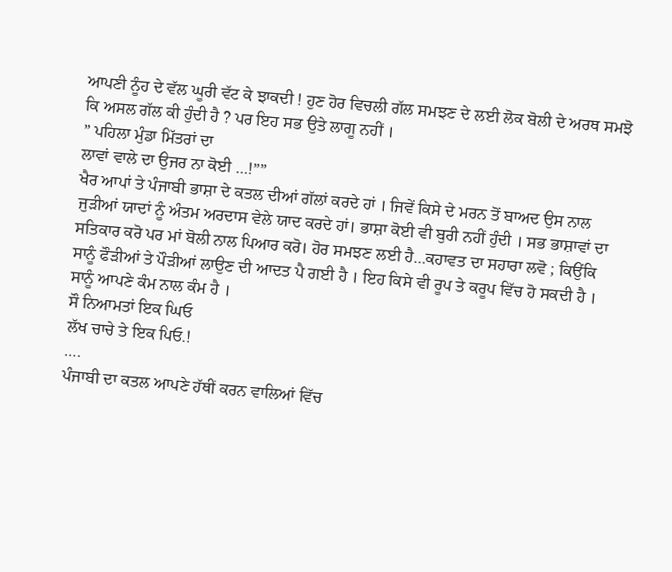ਆਪਣੀ ਨੂੰਹ ਦੇ ਵੱਲ ਘੂਰੀ ਵੱਟ ਕੇ ਝਾਕਦੀ ! ਹੁਣ ਹੋਰ ਵਿਚਲੀ ਗੱਲ ਸਮਝਣ ਦੇ ਲਈ ਲੋਕ ਬੋਲੀ ਦੇ ਅਰਥ ਸਮਝੋ ਕਿ ਅਸਲ ਗੱਲ ਕੀ ਹੁੰਦੀ ਹੈ ? ਪਰ ਇਹ ਸਭ ਉਤੇ ਲਾਗੂ ਨਹੀਂ ।
” ਪਹਿਲਾ ਮੁੰਡਾ ਮਿੱਤਰਾਂ ਦਾ
ਲਾਵਾਂ ਵਾਲੇ ਦਾ ਉਜਰ ਨਾ ਕੋਈ …!””
ਖੈਰ ਆਪਾਂ ਤੇ ਪੰਜਾਬੀ ਭਾਸ਼ਾ ਦੇ ਕਤਲ ਦੀਆਂ ਗੱਲਾਂ ਕਰਦੇ ਹਾਂ । ਜਿਵੇਂ ਕਿਸੇ ਦੇ ਮਰਨ ਤੋਂ ਬਾਅਦ ਉਸ ਨਾਲ ਜੁੜੀਆਂ ਯਾਦਾਂ ਨੂੰ ਅੰਤਮ ਅਰਦਾਸ ਵੇਲੇ ਯਾਦ ਕਰਦੇ ਹਾਂ। ਭਾਸ਼ਾ ਕੋਈ ਵੀ ਬੁਰੀ ਨਹੀਂ ਹੁੰਦੀ । ਸਭ ਭਾਸ਼ਾਵਾਂ ਦਾ ਸਤਿਕਾਰ ਕਰੋ ਪਰ ਮਾਂ ਬੋਲੀ ਨਾਲ ਪਿਆਰ ਕਰੋ। ਹੋਰ ਸਮਝਣ ਲਈ ਹੈ…ਕਹਾਵਤ ਦਾ ਸਹਾਰਾ ਲਵੋ ; ਕਿਉਂਕਿ ਸਾਨੂੰ ਫੌੜੀਆਂ ਤੇ ਪੌੜੀਆਂ ਲਾਉਣ ਦੀ ਆਦਤ ਪੈ ਗਈ ਹੈ । ਇਹ ਕਿਸੇ ਵੀ ਰੂਪ ਤੇ ਕਰੂਪ ਵਿੱਚ ਹੋ ਸਕਦੀ ਹੈ । ਸਾਨੂੰ ਆਪਣੇ ਕੰਮ ਨਾਲ ਕੰਮ ਹੈ ।
ਸੌ ਨਿਆਮਤਾਂ ਇਕ ਘਿਓ
ਲੱਖ ਚਾਚੇ ਤੇ ਇਕ ਪਿਓ.!
….
ਪੰਜਾਬੀ ਦਾ ਕਤਲ ਆਪਣੇ ਹੱਥੀਂ ਕਰਨ ਵਾਲਿਆਂ ਵਿੱਚ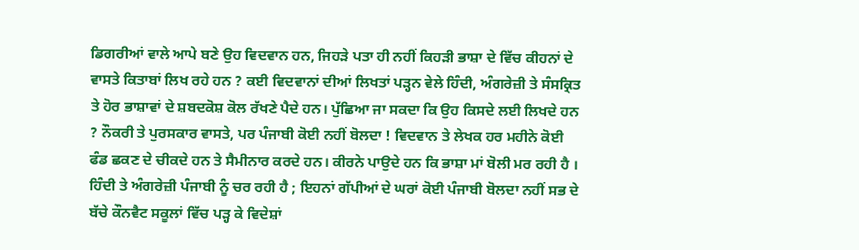ਡਿਗਰੀਆਂ ਵਾਲੇ ਆਪੇ ਬਣੇ ਉਹ ਵਿਦਵਾਨ ਹਨ, ਜਿਹੜੇ ਪਤਾ ਹੀ ਨਹੀਂ ਕਿਹੜੀ ਭਾਸ਼ਾ ਦੇ ਵਿੱਚ ਕੀਹਨਾਂ ਦੇ ਵਾਸਤੇ ਕਿਤਾਬਾਂ ਲਿਖ ਰਹੇ ਹਨ ? ਕਈ ਵਿਦਵਾਨਾਂ ਦੀਆਂ ਲਿਖਤਾਂ ਪੜ੍ਹਨ ਵੇਲੇ ਹਿੰਦੀ, ਅੰਗਰੇਜ਼ੀ ਤੇ ਸੰਸਕ੍ਰਿਤ ਤੇ ਹੋਰ ਭਾਸ਼ਾਵਾਂ ਦੇ ਸ਼ਬਦਕੋਸ਼ ਕੋਲ ਰੱਖਣੇ ਪੈਦੇ ਹਨ। ਪੁੱਛਿਆ ਜਾ ਸਕਦਾ ਕਿ ਉਹ ਕਿਸਦੇ ਲਈ ਲਿਖਦੇ ਹਨ ? ਨੌਕਰੀ ਤੇ ਪੁਰਸਕਾਰ ਵਾਸਤੇ, ਪਰ ਪੰਜਾਬੀ ਕੋਈ ਨਹੀਂ ਬੋਲਦਾ ! ਵਿਦਵਾਨ ਤੇ ਲੇਖਕ ਹਰ ਮਹੀਨੇ ਕੋਈ ਫੰਡ ਛਕਣ ਦੇ ਚੀਕਦੇ ਹਨ ਤੇ ਸੈਮੀਨਾਰ ਕਰਦੇ ਹਨ। ਕੀਰਨੇ ਪਾਉਦੇ ਹਨ ਕਿ ਭਾਸ਼ਾ ਮਾਂ ਬੋਲੀ ਮਰ ਰਹੀ ਹੈ । ਹਿੰਦੀ ਤੇ ਅੰਗਰੇਜ਼ੀ ਪੰਜਾਬੀ ਨੂੰ ਚਰ ਰਹੀ ਹੈ ; ਇਹਨਾਂ ਗੱਪੀਆਂ ਦੇ ਘਰਾਂ ਕੋਈ ਪੰਜਾਬੀ ਬੋਲਦਾ ਨਹੀਂ ਸਭ ਦੇ ਬੱਚੇ ਕੌਨਵੈਟ ਸਕੂਲਾਂ ਵਿੱਚ ਪੜ੍ਹ ਕੇ ਵਿਦੇਸ਼ਾਂ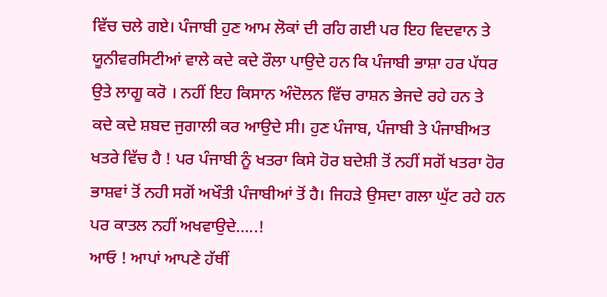ਵਿੱਚ ਚਲੇ ਗਏ। ਪੰਜਾਬੀ ਹੁਣ ਆਮ ਲੋਕਾਂ ਦੀ ਰਹਿ ਗਈ ਪਰ ਇਹ ਵਿਦਵਾਨ ਤੇ ਯੂਨੀਵਰਸਿਟੀਆਂ ਵਾਲੇ ਕਦੇ ਕਦੇ ਰੌਲਾ ਪਾਉਦੇ ਹਨ ਕਿ ਪੰਜਾਬੀ ਭਾਸ਼ਾ ਹਰ ਪੱਧਰ ਉਤੇ ਲਾਗੂ ਕਰੋ । ਨਹੀਂ ਇਹ ਕਿਸਾਨ ਅੰਦੋਲਨ ਵਿੱਚ ਰਾਸ਼ਨ ਭੇਜਦੇ ਰਹੇ ਹਨ ਤੇ ਕਦੇ ਕਦੇ ਸ਼ਬਦ ਜੁਗਾਲੀ ਕਰ ਆਉਦੇ ਸੀ। ਹੁਣ ਪੰਜਾਬ, ਪੰਜਾਬੀ ਤੇ ਪੰਜਾਬੀਅਤ ਖਤਰੇ ਵਿੱਚ ਹੈ ! ਪਰ ਪੰਜਾਬੀ ਨੂੰ ਖਤਰਾ ਕਿਸੇ ਹੋਰ ਬਦੇਸ਼ੀ ਤੋਂ ਨਹੀਂ ਸਗੋਂ ਖਤਰਾ ਹੋਰ ਭਾਸ਼ਵਾਂ ਤੋਂ ਨਹੀ ਸਗੋਂ ਅਖੌਤੀ ਪੰਜਾਬੀਆਂ ਤੋਂ ਹੈ। ਜਿਹੜੇ ਉਸਦਾ ਗਲਾ ਘੁੱਟ ਰਹੇ ਹਨ ਪਰ ਕਾਤਲ ਨਹੀਂ ਅਖਵਾਉਦੇ…..!
ਆਓ ! ਆਪਾਂ ਆਪਣੇ ਹੱਥੀਂ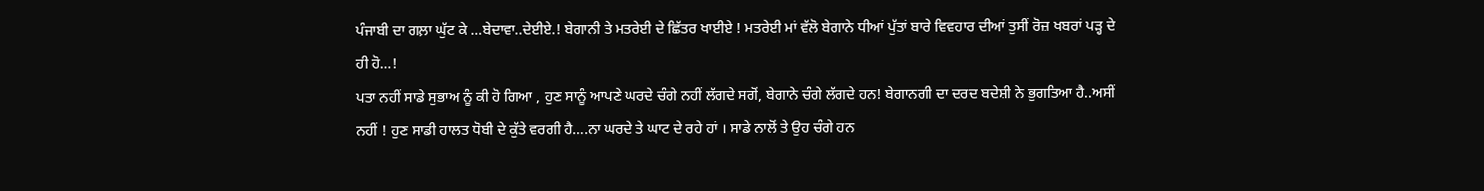ਪੰਜਾਬੀ ਦਾ ਗਲ਼ਾ ਘੁੱਟ ਕੇ …ਬੇਦਾਵਾ..ਦੇਈਏ.! ਬੇਗਾਨੀ ਤੇ ਮਤਰੇਈ ਦੇ ਛਿੱਤਰ ਖਾਈਏ ! ਮਤਰੇਈ ਮਾਂ ਵੱਲੋ ਬੇਗਾਨੇ ਧੀਆਂ ਪੁੱਤਾਂ ਬਾਰੇ ਵਿਵਹਾਰ ਦੀਆਂ ਤੁਸੀਂ ਰੋਜ਼ ਖਬਰਾਂ ਪੜ੍ਹ ਦੇ ਹੀ ਹੋ…!
ਪਤਾ ਨਹੀਂ ਸਾਡੇ ਸੁਭਾਅ ਨੂੰ ਕੀ ਹੋ ਗਿਆ , ਹੁਣ ਸਾਨੂੰ ਆਪਣੇ ਘਰਦੇ ਚੰਗੇ ਨਹੀਂ ਲੱਗਦੇ ਸਗੋਂ, ਬੇਗਾਨੇ ਚੰਗੇ ਲੱਗਦੇ ਹਨ! ਬੇਗਾਨਗੀ ਦਾ ਦਰਦ ਬਦੇਸ਼ੀ ਨੇ ਭੁਗਤਿਆ ਹੈ..ਅਸੀਂ ਨਹੀਂ ! ਹੁਣ ਸਾਡੀ ਹਾਲਤ ਧੋਬੀ ਦੇ ਕੁੱਤੇ ਵਰਗੀ ਹੈ….ਨਾ ਘਰਦੇ ਤੇ ਘਾਟ ਦੇ ਰਹੇ ਹਾਂ । ਸਾਡੇ ਨਾਲੋਂ ਤੇ ਉਹ ਚੰਗੇ ਹਨ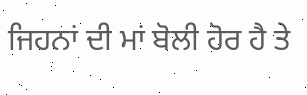ਜਿਹਨਾਂ ਦੀ ਮਾਂ ਬੋਲੀ ਹੋਰ ਹੈ ਤੇ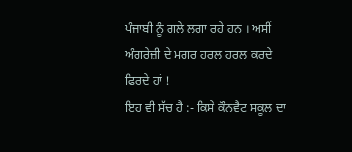ਪੰਜਾਬੀ ਨੂੰ ਗਲੇ ਲਗਾ ਰਹੇ ਹਨ । ਅਸੀਂ ਅੰਗਰੇਜ਼ੀ ਦੇ ਮਗਰ ਹਰਲ ਹਰਲ ਕਰਦੇ ਫਿਰਦੇ ਹਾਂ !
ਇਹ ਵੀ ਸੱਚ ਹੈ :- ਕਿਸੇ ਕੌਨਵੈਟ ਸਕੂਲ ਦਾ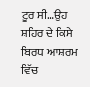ਟੂਰ ਸੀ…ਉਹ ਸ਼ਹਿਰ ਦੇ ਕਿਸੇ ਬਿਰਧ ਆਸ਼ਰਮ ਵਿੱਚ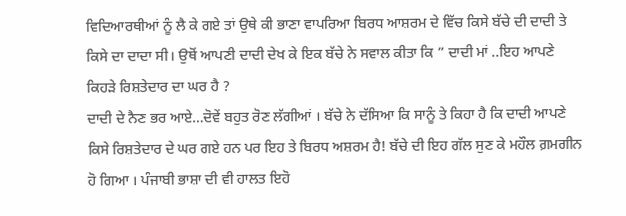ਵਿਦਿਆਰਥੀਆਂ ਨੂੰ ਲੈ ਕੇ ਗਏ ਤਾਂ ਉਥੇ ਕੀ ਭਾਣਾ ਵਾਪਰਿਆ ਬਿਰਧ ਆਸ਼ਰਮ ਦੇ ਵਿੱਚ ਕਿਸੇ ਬੱਚੇ ਦੀ ਦਾਦੀ ਤੇ ਕਿਸੇ ਦਾ ਦਾਦਾ ਸੀ। ਉਥੋਂ ਆਪਣੀ ਦਾਦੀ ਦੇਖ ਕੇ ਇਕ ਬੱਚੇ ਨੇ ਸਵਾਲ ਕੀਤਾ ਕਿ ” ਦਾਦੀ ਮਾਂ ..ਇਹ ਆਪਣੇ ਕਿਹੜੇ ਰਿਸ਼ਤੇਦਾਰ ਦਾ ਘਰ ਹੈ ?
ਦਾਦੀ ਦੇ ਨੈਣ ਭਰ ਆਏ…ਦੋਵੇਂ ਬਹੁਤ ਰੋਣ ਲੱਗੀਆਂ । ਬੱਚੇ ਨੇ ਦੱਸਿਆ ਕਿ ਸਾਨੂੰ ਤੇ ਕਿਹਾ ਹੈ ਕਿ ਦਾਦੀ ਆਪਣੇ ਕਿਸੇ ਰਿਸ਼ਤੇਦਾਰ ਦੇ ਘਰ ਗਏ ਹਨ ਪਰ ਇਹ ਤੇ ਬਿਰਧ ਅਸ਼ਰਮ ਹੈ! ਬੱਚੇ ਦੀ ਇਹ ਗੱਲ ਸੁਣ ਕੇ ਮਹੌਲ ਗ਼ਮਗੀਨ ਹੋ ਗਿਆ । ਪੰਜਾਬੀ ਭਾਸ਼ਾ ਦੀ ਵੀ ਹਾਲਤ ਇਹੋ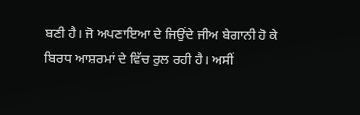ਬਣੀ ਹੈ। ਜੋ ਅਪਣਾਇਆ ਦੇ ਜਿਉਂਦੇ ਜੀਅ ਬੇਗਾਨੀ ਹੋ ਕੇ ਬਿਰਧ ਆਸ਼ਰਮਾਂ ਦੇ ਵਿੱਚ ਰੁਲ ਰਹੀ ਹੈ। ਅਸੀਂ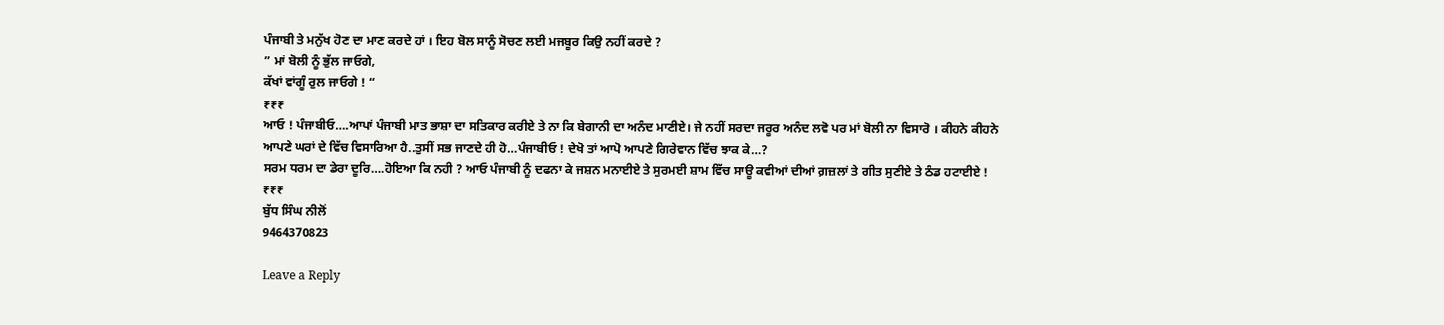ਪੰਜਾਬੀ ਤੇ ਮਨੁੱਖ ਹੋਣ ਦਾ ਮਾਣ ਕਰਦੇ ਹਾਂ । ਇਹ ਬੋਲ ਸਾਨੂੰ ਸੋਚਣ ਲਈ ਮਜਬੂਰ ਕਿਉ ਨਹੀਂ ਕਰਦੇ ?
” ਮਾਂ ਬੋਲੀ ਨੂੰ ਭੁੱਲ ਜਾਓਗੇ,
ਕੱਖਾਂ ਵਾਂਗੂੰ ਰੁਲ ਜਾਓਗੇ ! “
₹₹₹
ਆਓ ! ਪੰਜਾਬੀਓ….ਆਪਾਂ ਪੰਜਾਬੀ ਮਾਤ ਭਾਸ਼ਾ ਦਾ ਸਤਿਕਾਰ ਕਰੀਏ ਤੇ ਨਾ ਕਿ ਬੇਗਾਨੀ ਦਾ ਅਨੰਦ ਮਾਣੀਏ। ਜੇ ਨਹੀਂ ਸਰਦਾ ਜਰੂਰ ਅਨੰਦ ਲਵੋ ਪਰ ਮਾਂ ਬੋਲੀ ਨਾ ਵਿਸਾਰੋ । ਕੀਹਨੇ ਕੀਹਨੇ ਆਪਣੇ ਘਰਾਂ ਦੇ ਵਿੱਚ ਵਿਸਾਰਿਆ ਹੈ..ਤੁਸੀਂ ਸਭ ਜਾਣਦੇ ਹੀ ਹੋ…ਪੰਜਾਬੀਓ ! ਦੇਖੋ ਤਾਂ ਆਪੋ ਆਪਣੇ ਗਿਰੇਵਾਨ ਵਿੱਚ ਝਾਕ ਕੇ…?
ਸਰਮ ਧਰਮ ਦਾ ਡੇਰਾ ਦੂਰਿ….ਹੋਇਆ ਕਿ ਨਹੀ ? ਆਓ ਪੰਜਾਬੀ ਨੂੰ ਦਫਨਾ ਕੇ ਜਸ਼ਨ ਮਨਾਈਏ ਤੇ ਸੁਰਮਈ ਸ਼ਾਮ ਵਿੱਚ ਸਾਊ ਕਵੀਆਂ ਦੀਆਂ ਗ਼ਜ਼ਲਾਂ ਤੇ ਗੀਤ ਸੁਣੀਏ ਤੇ ਠੰਡ ਹਟਾਈਏ !
₹₹₹
ਬੁੱਧ ਸਿੰਘ ਨੀਲੋਂ
9464370823

Leave a Reply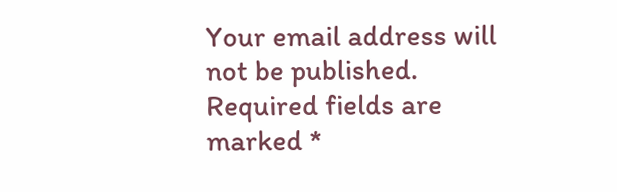Your email address will not be published. Required fields are marked *